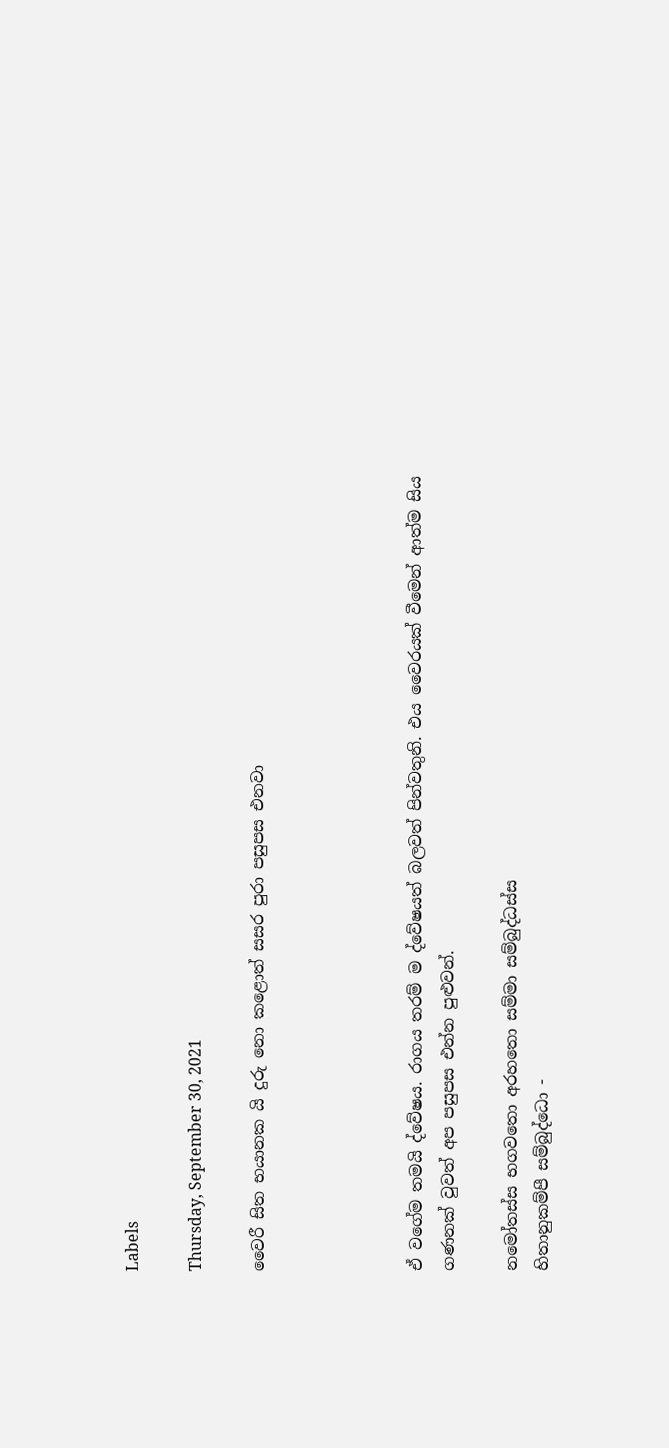Labels

Thursday, September 30, 2021

වෛරී සිත භයානක යි දුරු නො කළොත් සසර පුරා පසුපස එනවා




ඒ වගේම තමයි ද්වේෂය. රාගය තරම් ම ද්වේෂයත් බලවත් පින්වතුනි. එය වෛරයක් වීමෙන් ආත්ම සිය ගණනක් වුවත් අප පසුපස එන්න පුළුවන්.

නමෝතස්ස භගවතො අරහතො සම්මා සම්බුද්ධස්ස
හිතානුකම්පී සම්බුද්ධො -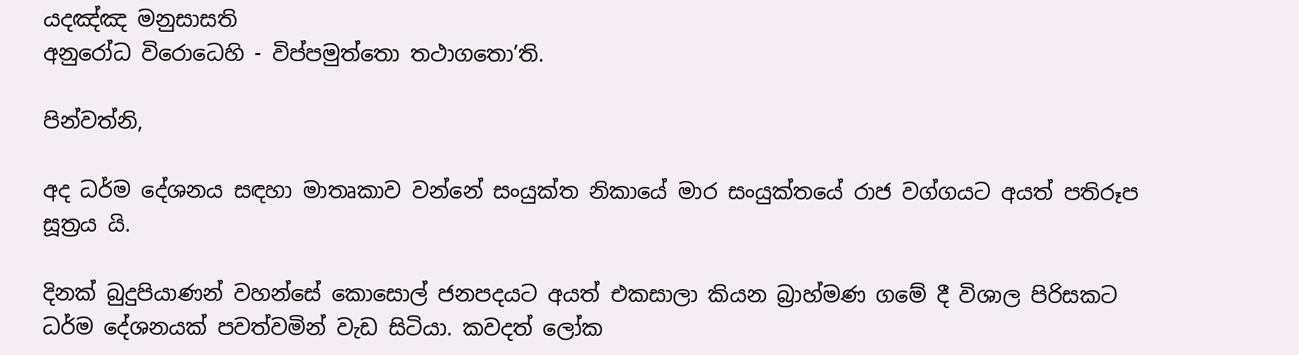යදඤ්ඤ මනුසාසති
අනුරෝධ විරොධෙහි - විප්පමුත්තො තථාගතො’ති.

පින්වත්නි,

අද ධර්ම දේශනය සඳහා මාතෘකාව වන්නේ සංයුක්ත නිකායේ මාර සංයුක්තයේ රාජ වග්ගයට අයත් පතිරූප සූත්‍රය යි.

දිනක් බුදුපියාණන් වහන්සේ කොසොල් ජනපදයට අයත් එකසාලා කියන බ්‍රාහ්මණ ගමේ දී විශාල පිරිසකට ධර්ම දේශනයක් පවත්වමින් වැඩ සිටියා. කවදත් ලෝක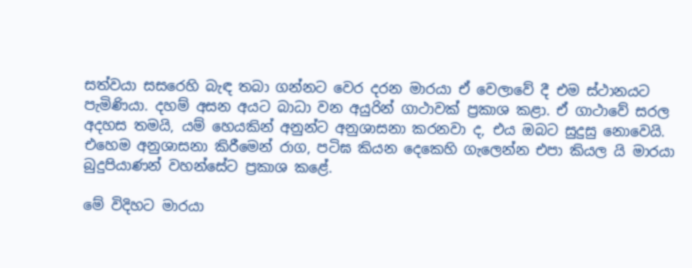සත්වයා සසරෙහි බැඳ තබා ගන්නට වෙර දරන මාරයා ඒ වෙලාවේ දී එම ස්ථානයට පැමිණියා. දහම් අසන අයට බාධා වන අයුරින් ගාථාවක් ප්‍රකාශ කළා. ඒ ගාථාවේ සරල අදහස තමයි, යම් හෙයකින් අනුන්ට අනුශාසනා කරනවා ද, එය ඔබට සුදුසු නොවෙයි. එහෙම අනුශාසනා කිරීමෙන් රාග, පටිඝ කියන දෙකෙහි ගැලෙන්න එපා කියල යි මාරයා බුදුපියාණන් වහන්සේට ප්‍රකාශ කළේ.

මේ විදිහට මාරයා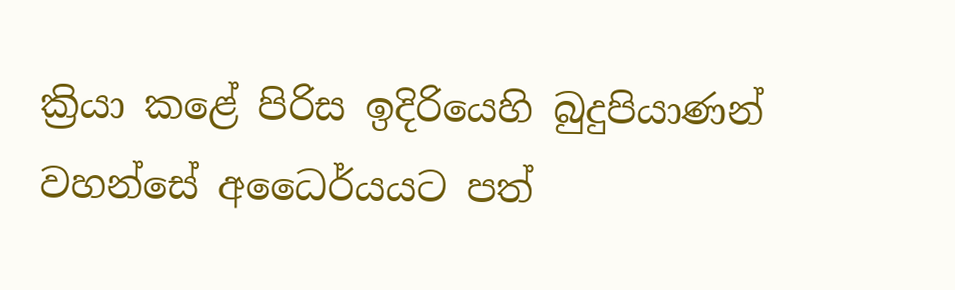ක්‍රියා කළේ පිරිස ඉදිරියෙහි බුදුපියාණන් වහන්සේ අධෛර්යයට පත්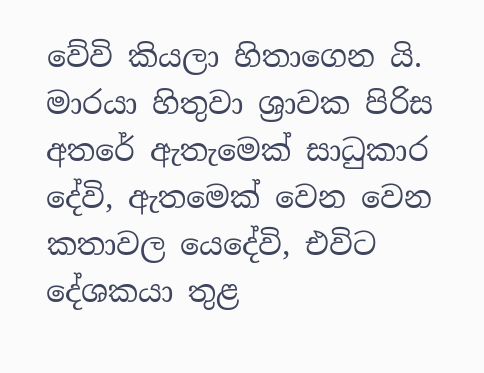වේවි කියලා හිතාගෙන යි. මාරයා හිතුවා ශ්‍රාවක පිරිස අතරේ ඇතැමෙක් සාධුකාර දේවි, ඇතමෙක් වෙන වෙන කතාවල යෙදේවි, එවිට දේශකයා තුළ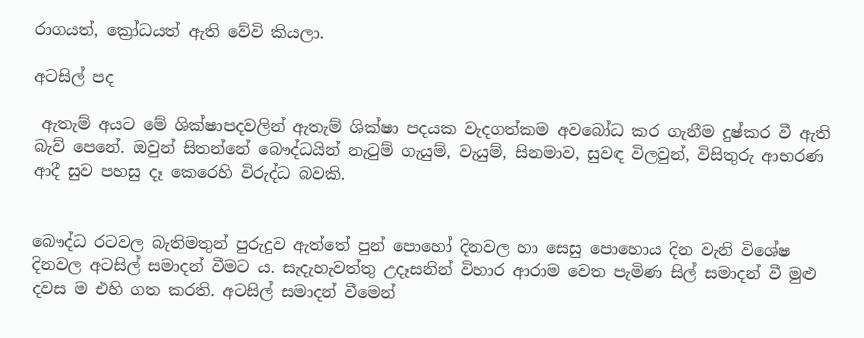රාගයත්, ක්‍රෝධයත් ඇති වේවි කියලා.

අටසිල් පද

 ඇතැම් අයට මේ ශික්ෂාපදවලින් ඇතැම් ශික්ෂා පදයක වැදගත්කම අවබෝධ කර ගැනීම දුෂ්කර වී ඇති බැව් පෙනේ. ඔවුන් සිතන්නේ බෞද්ධයින් නැටුම් ගැයුම්, වැයුම්, සිනමාව, සුවඳ විලවුන්, විසිතුරු ආභරණ ආදී සුව පහසු දෑ කෙරෙහි විරුද්ධ බවකි.


බෞද්ධ රටවල බැතිමතුන් පුරුදුව ඇත්තේ පුන් පොහෝ දිනවල හා සෙසු පොහොය දින වැනි විශේෂ දිනවල අටසිල් සමාදන් වීමට ය. සැදැහැවත්තු උදෑසනින් විහාර ආරාම වෙත පැමිණ සිල් සමාදන් වී මුළු දවස ම එහි ගත කරති. අටසිල් සමාදන් වීමෙන්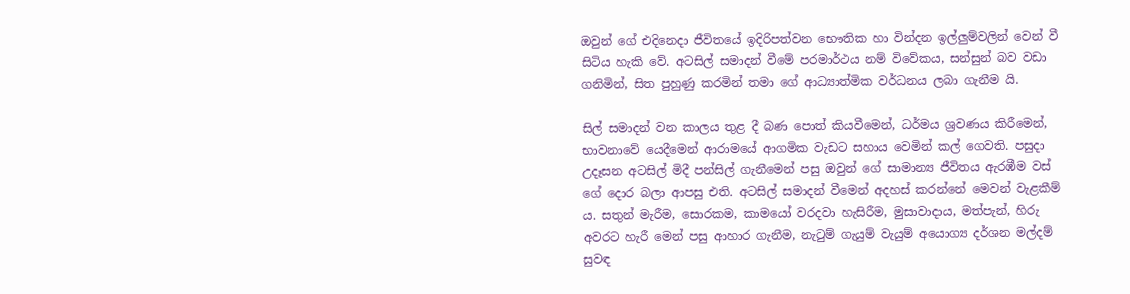ඔවුන් ගේ එදිනෙදා ජීවිතයේ ඉදිරිපත්වන භෞතික හා වින්දන ඉල්ලුම්වලින් වෙන් වී සිටිය හැකි වේ. අටසිල් සමාදන් වීමේ පරමාර්ථය නම් විවේකය, සන්සුන් බව වඩා ගනිමින්, සිත පුහුණු කරමින් තමා ගේ ආධ්‍යාත්මික වර්ධනය ලබා ගැනීම යි.

සිල් සමාදන් වන කාලය තුළ දී බණ පොත් කියවීමෙන්, ධර්මය ශ්‍රවණය කිරීමෙන්, භාවනාවේ යෙදීමෙන් ආරාමයේ ආගමික වැඩට සහාය වෙමින් කල් ගෙවති. පසුදා උදෑසන අටසිල් මිදී පන්සිල් ගැනීමෙන් පසු ඔවුන් ගේ සාමාන්‍ය ජීවිතය ඇරඹීම වස් ගේ දොර බලා ආපසු එති. අටසිල් සමාදන් වීමෙන් අදහස් කරන්නේ මෙවන් වැළකීම් ය. සතුන් මැරීම, සොරකම, කාමයෝ වරදවා හැසිරීම, මුසාවාදාය, මත්පැන්, හිරු අවරට හැරී මෙන් පසු ආහාර ගැනීම, නැටුම් ගැයුම් වැයුම් අයොග්‍ය දර්ශන මල්දම් සුවඳ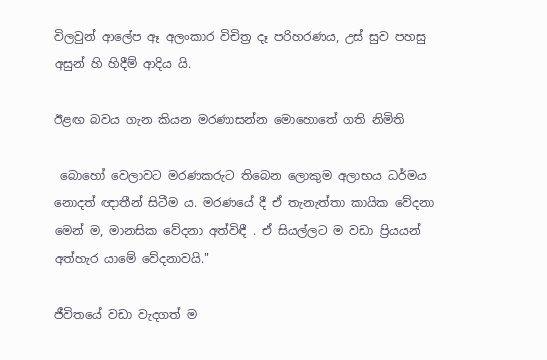විලවුන් ආලේප ඈ අලංකාර විචිත්‍ර දෑ පරිහරණය, උස් සුව පහසු අසුන් හි හිදීම් ආදිය යි.

ඊළඟ බවය ගැන කියන මරණාසන්න මොහොතේ ගති නිමිති

 බොහෝ වෙලාවට මරණකරුට තිබෙන ලොකුම අලාභය ධර්මය නොදත් ඥාතීන් සිටීම ය. මරණයේ දී ඒ තැනැත්තා කායික වේදනා මෙන් ම, මානසික වේදනා අත්විඳී . ඒ සියල්ලට ම වඩා ප්‍රියයන් අත්හැර යාමේ වේදනාවයි."

ජීවිතයේ වඩා වැදගත් ම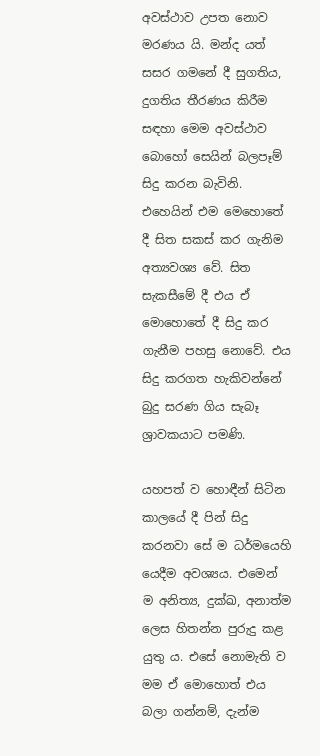අවස්ථාව උපත නොව මරණය යි. මන්ද යත් සසර ගමනේ දී සුගතිය, දුගතිය තීරණය කිරීම සඳහා මෙම අවස්ථාව බොහෝ සෙයින් බලපෑම් සිදු කරන බැවිනි. එහෙයින් එම මෙහොතේ දී සිත සකස් කර ගැනිම අත්‍යවශ්‍ය වේ. සිත සැකසීමේ දී එය ඒ මොහොතේ දී සිදු කර ගැනීම පහසු නොවේ. එය සිදු කරගත හැකිවන්නේ බුදු සරණ ගිය සැබෑ ශ්‍රාවකයාට පමණි.

යහපත් ව හොඳීන් සිටින කාලයේ දී පින් සිදු කරනවා සේ ම ධර්මයෙහි යෙදීම අවශ්‍යය. එමෙන් ම අනිත්‍ය, දුක්ඛ, අනාත්ම ලෙස හිතන්න පුරුදු කළ යුතු ය. එසේ නොමැති ව මම ඒ මොහොත් එය බලා ගන්නම්, දැන්ම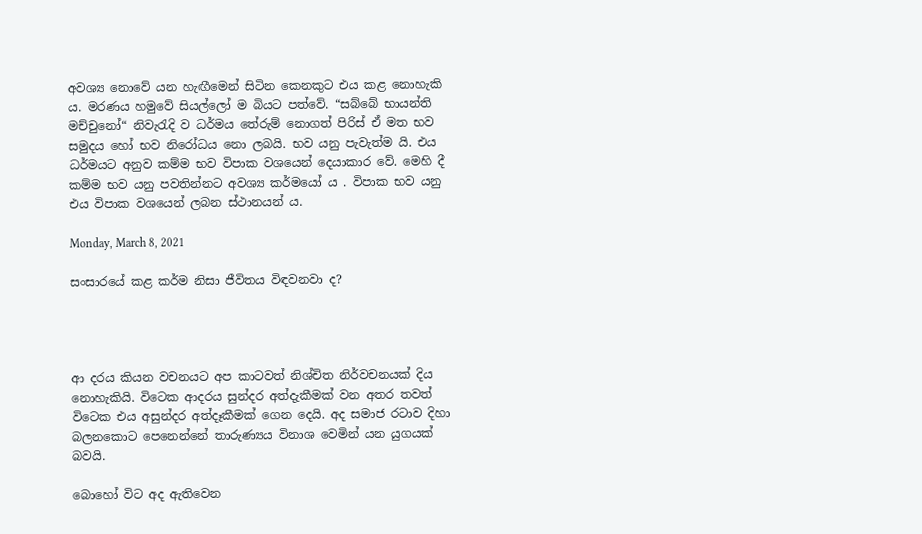අවශ්‍ය නොවේ යන හැඟීමෙන් සිටින කෙනකුට එය කළ නොහැකි ය. මරණය හමුවේ සියල්ලෝ ම බියට පත්වේ. “සබ්බේ භායන්ති මච්චුනෝ“ නිවැරැදි ව ධර්මය තේරුම් නොගත් පිරිස් ඒ මත භව සමුදය හෝ භව නිරෝධය නො ලබයි. භව යනු පැවැත්ම යි. එය ධර්මයට අනුව කම්ම භව විපාක වශයෙන් දෙයාකාර වේ. මෙහි දී කම්ම භව යනු පවතින්නට අවශ්‍ය කර්මයෝ ය . විපාක භව යනු එය විපාක වශයෙන් ලබන ස්ථානයන් ය.

Monday, March 8, 2021

සංසාරයේ කළ කර්ම නිසා ජීවිතය විඳවනවා ද?




ආ දරය කියන වචනයට අප කාටවත් නිශ්චිත නිර්වචනයක් දිය නොහැකියි. විටෙක ආදරය සුන්දර අත්දැකීමක් වන අතර තවත් විටෙක එය අසුන්දර අත්දෑකීමක් ගෙන දෙයි. අද සමාජ රටාව දිහා බලනකොට පෙනෙන්නේ තාරුණ්‍යය විනාශ වෙමින් යන යුගයක් බවයි.

බොහෝ විට අද ඇතිවෙන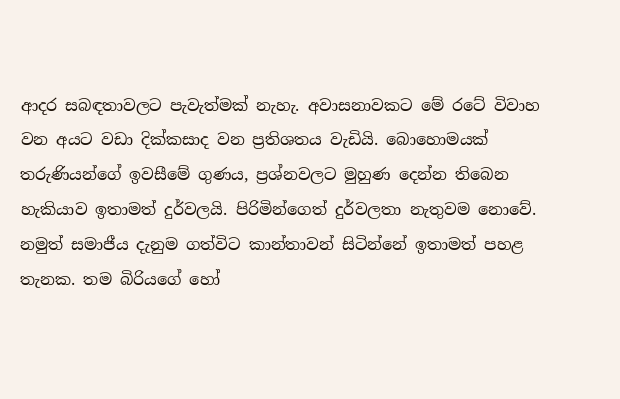ආදර සබඳතාවලට පැවැත්මක් නැහැ. අවාසනාවකට මේ රටේ විවාහ වන අයට වඩා දික්කසාද වන ප්‍රතිශතය වැඩියි. බොහොමයක් තරුණියන්ගේ ඉවසීමේ ගුණය, ප්‍රශ්නවලට මුහුණ දෙන්න තිබෙන හැකියාව ඉතාමත් දුර්වලයි. පිරිමින්ගෙත් දුර්වලතා නැතුවම නොවේ. නමුත් සමාජීය දැනුම ගත්විට කාන්තාවන් සිටින්නේ ඉතාමත් පහළ තැනක. තම බිරියගේ හෝ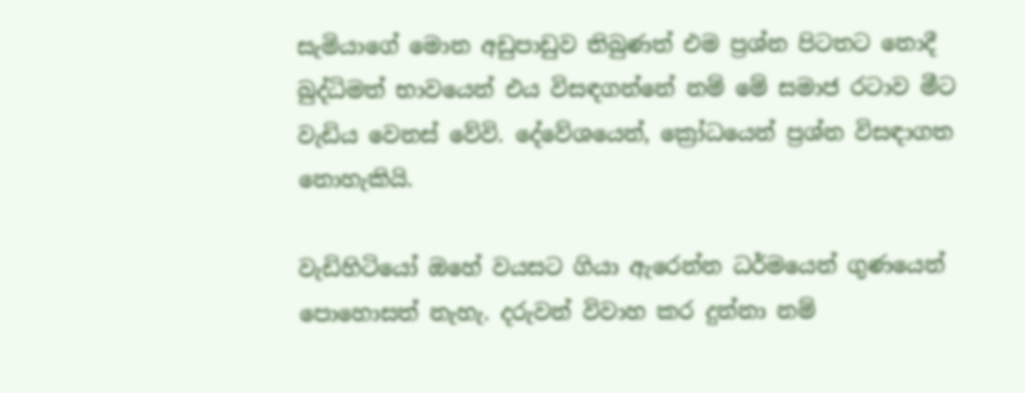සැමියාගේ මොන අඩුපාඩුව තිබුණත් එම ප්‍රශ්න පිටතට නොදී බුද්ධිමත් භාවයෙන් එය විසඳගන්නේ නම් මේ සමාජ රටාව මීට වැඩිය වෙනස් වේවි. දේවේශයෙන්, ක්‍රෝධයෙන් ප්‍රශ්න විසඳාගත නොහැකියි.

වැඩිහිටියෝ ඔහේ වයසට ගියා ඇරෙන්න ධර්මයෙන් ගුණයෙන් පොහොසත් නැහැ. දරුවන් විවාහ කර දුන්නා නම්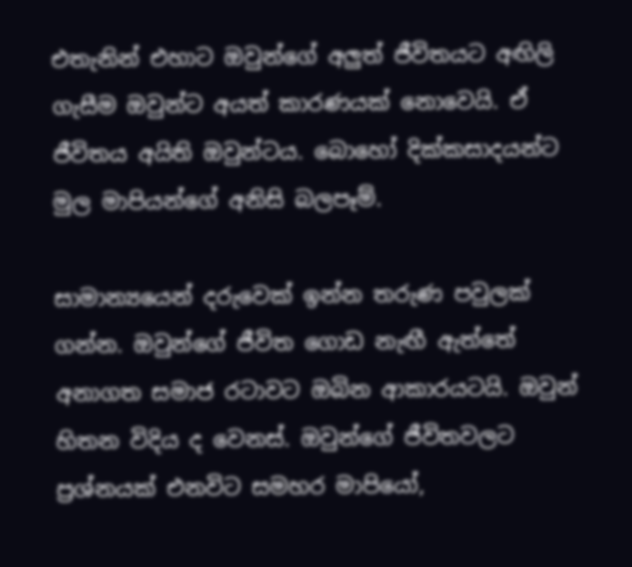එතැනින් එහාට ඔවුන්ගේ අලුත් ජීවිතයට අඟිලි ගැසීම ඔවුන්ට අයත් කාරණයක් නොවෙයි. ඒ ජීවිතය අයිති ඔවුන්ටය. බොහෝ දික්කසාදයන්ට මුල මාපියන්ගේ අනිසි බලපෑම්.

සාමාන්‍යයෙන් දරුවෙක් ඉන්න තරුණ පවුලක් ගන්න. ඔවුන්ගේ ජීවිත ගොඩ නැඟී ඇත්තේ අනාගත සමාජ රටාවට ඔබින ආකාරයටයි. ඔවුන් හිතන විදිය ද වෙනස්. ඔවුන්ගේ ජීවිතවලට ප්‍රශ්නයක් එනවිට සමහර මාපියෝ,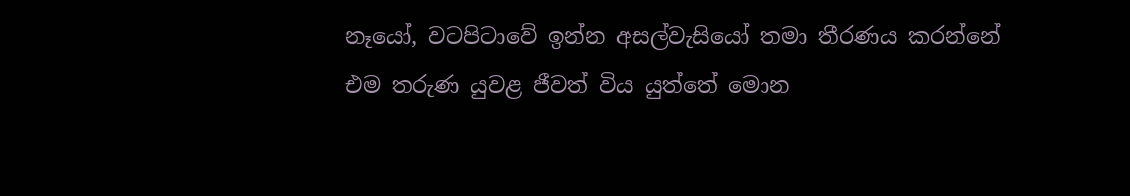නෑයෝ, වටපිටාවේ ඉන්න අසල්වැසියෝ තමා තීරණය කරන්නේ එම තරුණ යුවළ ජීවත් විය යුත්තේ මොන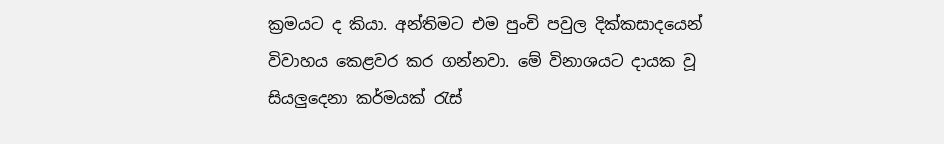ක්‍රමයට ද කියා. අන්තිමට එම පුංචි පවුල දික්කසාදයෙන් විවාහය කෙළවර කර ගන්නවා. මේ විනාශයට දායක වූ සියලුදෙනා කර්මයක් රැස්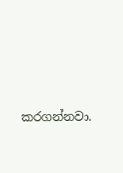කරගන්නවා.